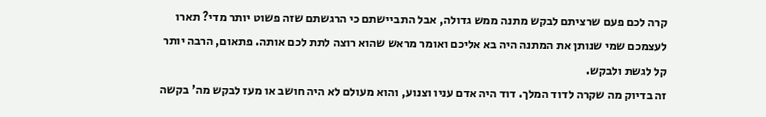קרה לכם פעם שרציתם לבקש מתנה ממש גדולה, אבל התביישתם כי הרגשתם שזה פשוט יותר מדי? תארו לעצמכם שמי שנותן את המתנה היה בא אליכם ואומר מראש שהוא רוצה לתת לכם אותה. פתאום, הרבה יותר קל לגשת ולבקש.
זה בדיוק מה שקרה לדוד המלך. דוד היה אדם עניו וצנוע, והוא מעולם לא היה חושב או מעז לבקש מה' בקשה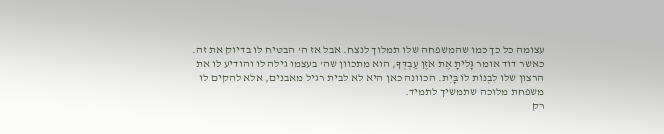עצומה כל כך כמו שהמשפחה שלו תמלוך לנצח. אבל אז ה' הבטיח לו בדיוק את זה. כאשר דוד אומר גָּלִיתָ אֶת אֹזֶן עַבְדְּךָ, הוא מתכוון שה' בעצמו גילה לו והודיע לו את הרצון שלו לִבְנוֹת לוֹ בָּיִת. הכוונה כאן היא לא לבית רגיל מאבנים, אלא להקים לו משפחת מלוכה שתמשיך לתמיד.
רק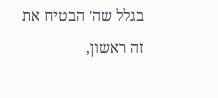בגלל שה' הבטיח את זה ראשון,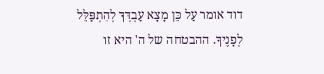דוד אומר עַל כֵּן מָצָא עַבְדְּךָ לְהִתְפַּלֵּל לְפָנֶיךָ. ההבטחה של ה' היא זו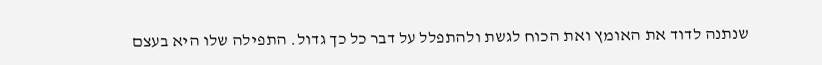שנתנה לדוד את האומץ ואת הכוח לגשת ולהתפלל על דבר כל כך גדול. התפילה שלו היא בעצם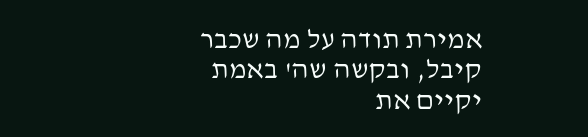אמירת תודה על מה שכבר קיבל, ובקשה שה' באמת יקיים את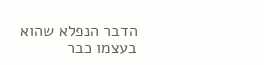הדבר הנפלא שהוא בעצמו כבר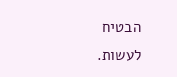הבטיח לעשות.